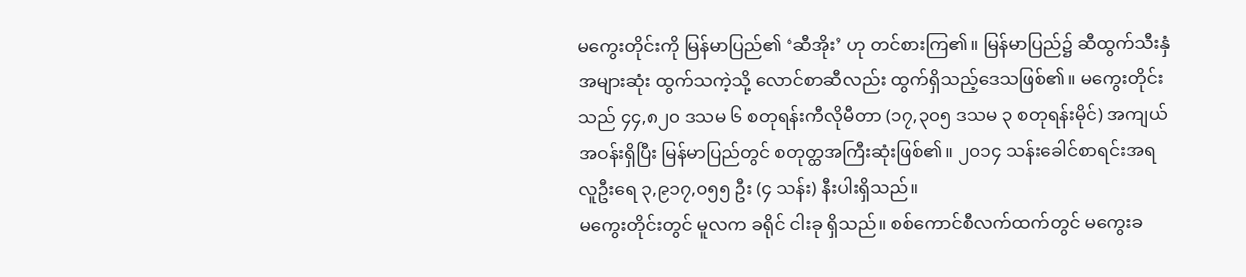မကွေးတိုင်းကို မြန်မာပြည်၏ ‘ဆီအိုး’ ဟု တင်စားကြ၏။ မြန်မာပြည်၌ ဆီထွက်သီးနှံအများဆုံး ထွက်သကဲ့သို့ လောင်စာဆီလည်း ထွက်ရှိသည့်ဒေသဖြစ်၏။ မကွေးတိုင်းသည် ၄၄,၈၂၀ ဒသမ ၆ စတုရန်းကီလိုမီတာ (၁၇,၃၀၅ ဒသမ ၃ စတုရန်းမိုင်) အကျယ်အဝန်းရှိပြီး မြန်မာပြည်တွင် စတုတ္ထအကြီးဆုံးဖြစ်၏။ ၂၀၁၄ သန်းခေါင်စာရင်းအရ လူဦးရေ ၃,၉၁၇,၀၅၅ ဦး (၄ သန်း) နီးပါးရှိသည်။
မကွေးတိုင်းတွင် မူလက ခရိုင် ငါးခု ရှိသည်။ စစ်ကောင်စီလက်ထက်တွင် မကွေးခ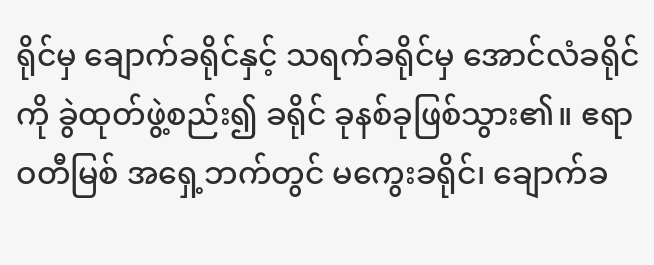ရိုင်မှ ချောက်ခရိုင်နှင့် သရက်ခရိုင်မှ အောင်လံခရိုင်ကို ခွဲထုတ်ဖွဲ့စည်း၍ ခရိုင် ခုနစ်ခုဖြစ်သွား၏။ ဧရာဝတီမြစ် အရှေ့ဘက်တွင် မကွေးခရိုင်၊ ချောက်ခ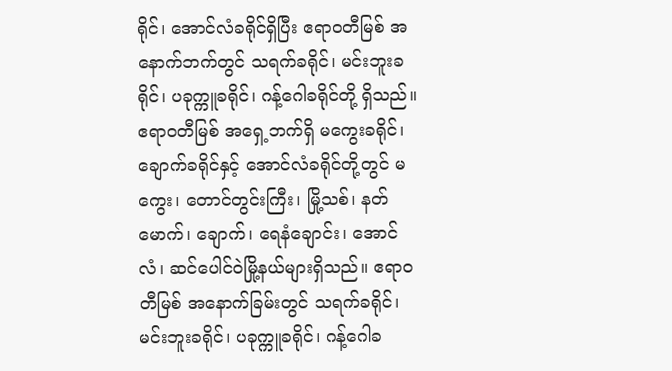ရိုင်၊ အောင်လံခရိုင်ရှိပြီး ဧရာဝတီမြစ် အနောက်ဘက်တွင် သရက်ခရိုင်၊ မင်းဘူးခရိုင်၊ ပခုက္ကူခရိုင်၊ ဂန့်ဂေါခရိုင်တို့ ရှိသည်။
ဧရာဝတီမြစ် အရှေ့ဘက်ရှိ မကွေးခရိုင်၊ ချောက်ခရိုင်နှင့် အောင်လံခရိုင်တို့တွင် မကွေး၊ တောင်တွင်းကြီး၊ မြို့သစ်၊ နတ်မောက်၊ ချောက်၊ ရေနံချောင်း၊ အောင်လံ၊ ဆင်ပေါင်ဝဲမြို့နယ်များရှိသည်။ ဧရာဝတီမြစ် အနောက်ခြမ်းတွင် သရက်ခရိုင်၊ မင်းဘူးခရိုင်၊ ပခုက္ကူခရိုင်၊ ဂန့်ဂေါခ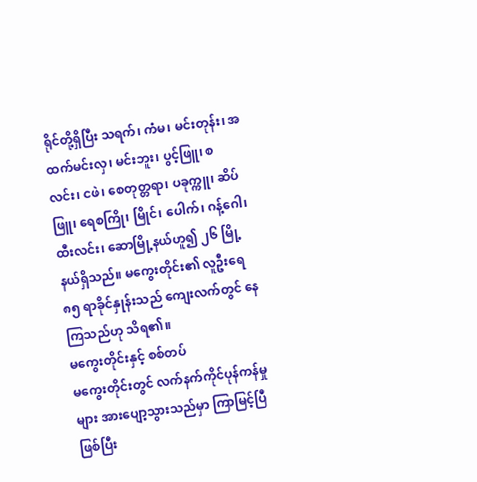ရိုင်တို့ရှိပြီး သရက်၊ ကံမ၊ မင်းတုန်း၊ အထက်မင်းလှ၊ မင်းဘူး၊ ပွင့်ဖြူ၊ စလင်း၊ ငဖဲ၊ စေတုတ္တရာ၊ ပခုက္ကူ၊ ဆိပ်ဖြူ၊ ရေစကြို၊ မြိုင်၊ ပေါက်၊ ဂန့်ဂေါ၊ ထီးလင်း၊ ဆောမြို့နယ်ဟူ၍ ၂၆ မြို့နယ်ရှိသည်။ မကွေးတိုင်း၏ လူဦးရေ ၈၅ ရာခိုင်နှုန်းသည် ကျေးလက်တွင် နေကြသည်ဟု သိရ၏။
မကွေးတိုင်းနှင့် စစ်တပ်
မကွေးတိုင်းတွင် လက်နက်ကိုင်ပုန်ကန်မှုများ အားပျော့သွားသည်မှာ ကြာမြင့်ပြီဖြစ်ပြီး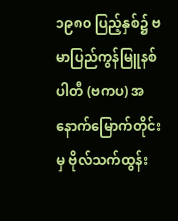၁၉၈၀ ပြည့်နှစ်၌ ဗမာပြည်ကွန်မြူနစ်ပါတီ (ဗကပ) အနောက်မြောက်တိုင်းမှ ဗိုလ်သက်ထွန်း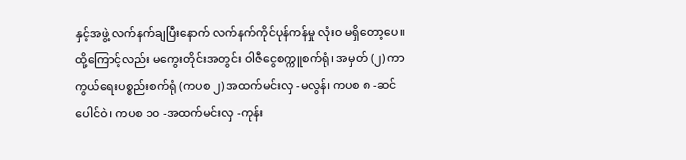နှင့်အဖွဲ့ လက်နက်ချပြီးနောက် လက်နက်ကိုင်ပုန်ကန်မှု လုံးဝ မရှိတော့ပေ။
ထို့ကြောင့်လည်း မကွေးတိုင်းအတွင်း ဝါဇီငွေစက္ကူစက်ရုံ၊ အမှတ် (၂) ကာကွယ်ရေးပစ္စည်းစက်ရုံ (ကပစ ၂) အထက်မင်းလှ -မလွန်၊ ကပစ ၈ -ဆင်ပေါင်ဝဲ၊ ကပစ ၁၀ -အထက်မင်းလှ -ကုန်း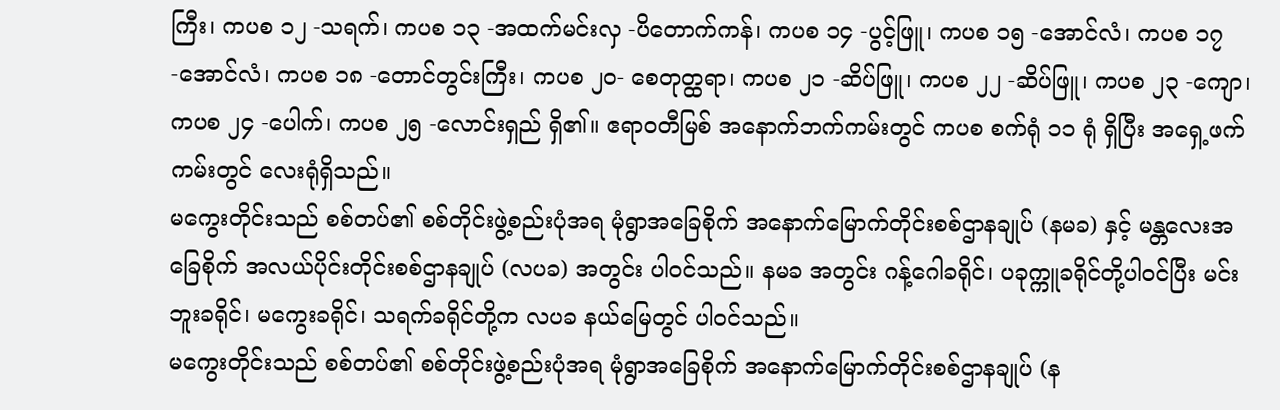ကြီး၊ ကပစ ၁၂ -သရက်၊ ကပစ ၁၃ -အထက်မင်းလှ -ပိတောက်ကန်၊ ကပစ ၁၄ -ပွင့်ဖြူ၊ ကပစ ၁၅ -အောင်လံ၊ ကပစ ၁၇ -အောင်လံ၊ ကပစ ၁၈ -တောင်တွင်းကြီး၊ ကပစ ၂၀- စေတုတ္ထရာ၊ ကပစ ၂၁ -ဆိပ်ဖြူ၊ ကပစ ၂၂ -ဆိပ်ဖြူ၊ ကပစ ၂၃ -ကျော၊ ကပစ ၂၄ -ပေါက်၊ ကပစ ၂၅ -လောင်းရှည် ရှိ၏။ ဧရာဝတီမြစ် အနောက်ဘက်ကမ်းတွင် ကပစ စက်ရုံ ၁၁ ရုံ ရှိပြီး အရှေ့ဖက်ကမ်းတွင် လေးရုံရှိသည်။
မကွေးတိုင်းသည် စစ်တပ်၏ စစ်တိုင်းဖွဲ့စည်းပုံအရ မုံရွာအခြေစိုက် အနောက်မြောက်တိုင်းစစ်ဌာနချုပ် (နမခ) နှင့် မန္တလေးအခြေစိုက် အလယ်ပိုင်းတိုင်းစစ်ဌာနချုပ် (လပခ) အတွင်း ပါဝင်သည်။ နမခ အတွင်း ဂန့်ဂေါခရိုင်၊ ပခုက္ကူခရိုင်တို့ပါဝင်ပြီး မင်းဘူးခရိုင်၊ မကွေးခရိုင်၊ သရက်ခရိုင်တို့က လပခ နယ်မြေတွင် ပါဝင်သည်။
မကွေးတိုင်းသည် စစ်တပ်၏ စစ်တိုင်းဖွဲ့စည်းပုံအရ မုံရွာအခြေစိုက် အနောက်မြောက်တိုင်းစစ်ဌာနချုပ် (န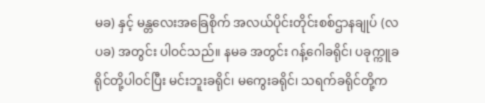မခ) နှင့် မန္တလေးအခြေစိုက် အလယ်ပိုင်းတိုင်းစစ်ဌာနချုပ် (လပခ) အတွင်း ပါဝင်သည်။ နမခ အတွင်း ဂန့်ဂေါခရိုင်၊ ပခုက္ကူခရိုင်တို့ပါဝင်ပြီး မင်းဘူးခရိုင်၊ မကွေးခရိုင်၊ သရက်ခရိုင်တို့က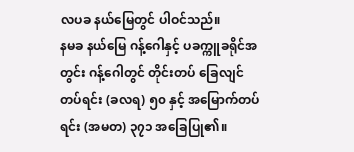လပခ နယ်မြေတွင် ပါဝင်သည်။
နမခ နယ်မြေ ဂန့်ဂေါနှင့် ပခက္ကူခရိုင်အတွင်း ဂန့်ဂေါတွင် တိုင်းတပ် ခြေလျင်တပ်ရင်း (ခလရ) ၅၀ နှင့် အမြောက်တပ်ရင်း (အမတ) ၃၇၁ အခြေပြု၏။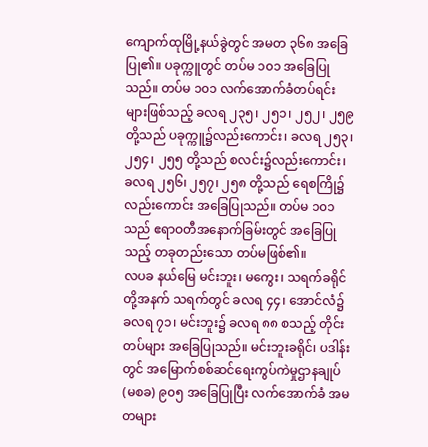ကျောက်ထုမြို့နယ်ခွဲတွင် အမတ ၃၆၈ အခြေပြု၏။ ပခုက္ကူတွင် တပ်မ ၁၀၁ အခြေပြုသည်။ တပ်မ ၁၀၁ လက်အောက်ခံတပ်ရင်းများဖြစ်သည့် ခလရ ၂၃၅၊ ၂၅၁၊ ၂၅၂၊ ၂၅၉ တို့သည် ပခုက္ကူ၌လည်းကောင်း၊ ခလရ ၂၅၃၊ ၂၅၄၊ ၂၅၅ တို့သည် စလင်း၌လည်းကောင်း၊ ခလရ ၂၅၆၊ ၂၅၇၊ ၂၅၈ တို့သည် ရေစကြို၌လည်းကောင်း အခြေပြုသည်။ တပ်မ ၁၀၁ သည် ဧရာဝတီအနောက်ခြမ်းတွင် အခြေပြုသည့် တခုတည်းသော တပ်မဖြစ်၏။
လပခ နယ်မြေ မင်းဘူး၊ မကွေး၊ သရက်ခရိုင်တို့အနက် သရက်တွင် ခလရ ၄၄၊ အောင်လံ၌ ခလရ ၇၁၊ မင်းဘူး၌ ခလရ ၈၈ စသည့် တိုင်းတပ်များ အခြေပြုသည်။ မင်းဘူးခရိုင်၊ ပဒါန်းတွင် အမြောက်စစ်ဆင်ရေးကွပ်ကဲမှုဌာနချုပ် (မစခ) ၉၀၅ အခြေပြုပြီး လက်အောက်ခံ အမတများ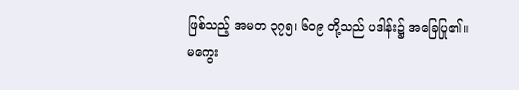ဖြစ်သည့် အမတ ၃၇၅၊ ၆၀၉ တို့သည် ပဒါန်း၌ အခြေပြု၏။
မကွေး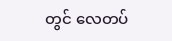တွင် လေတပ်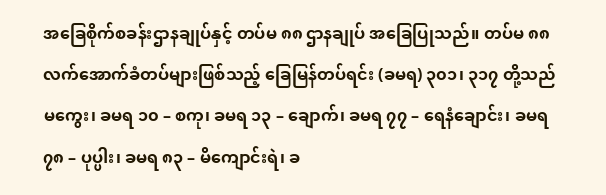အခြေစိုက်စခန်းဌာနချုပ်နှင့် တပ်မ ၈၈ ဌာနချုပ် အခြေပြုသည်။ တပ်မ ၈၈ လက်အောက်ခံတပ်များဖြစ်သည့် ခြေမြန်တပ်ရင်း (ခမရ) ၃၀၁၊ ၃၁၇ တို့သည် မကွေး၊ ခမရ ၁၀ – စကု၊ ခမရ ၁၃ – ချောက်၊ ခမရ ၇၇ – ရေနံချောင်း၊ ခမရ ၇၈ – ပုပ္ပါး၊ ခမရ ၈၃ – မိကျောင်းရဲ၊ ခ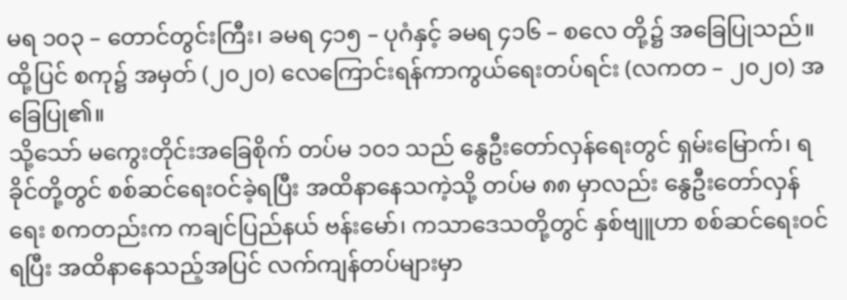မရ ၁၀၃ – တောင်တွင်းကြီး၊ ခမရ ၄၁၅ – ပုဂံနှင့် ခမရ ၄၁၆ – စလေ တို့၌ အခြေပြုသည်။ ထို့ပြင် စကု၌ အမှတ် (၂၀၂၀) လေကြောင်းရန်ကာကွယ်ရေးတပ်ရင်း (လကတ – ၂၀၂၀) အခြေပြု၏။
သို့သော် မကွေးတိုင်းအခြေစိုက် တပ်မ ၁၀၁ သည် နွေဦးတော်လှန်ရေးတွင် ရှမ်းမြောက်၊ ရခိုင်တို့တွင် စစ်ဆင်ရေးဝင်ခဲ့ရပြီး အထိနာနေသကဲ့သို့ တပ်မ ၈၈ မှာလည်း နွေဦးတော်လှန်ရေး စကတည်းက ကချင်ပြည်နယ် ဗန်းမော်၊ ကသာဒေသတို့တွင် နှစ်ဗျူဟာ စစ်ဆင်ရေးဝင်ရပြီး အထိနာနေသည့်အပြင် လက်ကျန်တပ်များမှာ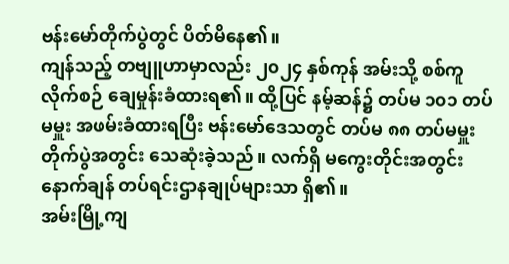ဗန်းမော်တိုက်ပွဲတွင် ပိတ်မိနေ၏။
ကျန်သည့် တဗျူဟာမှာလည်း ၂၀၂၄ နှစ်ကုန် အမ်းသို့ စစ်ကူလိုက်စဉ် ချေမှုန်းခံထားရ၏။ ထို့ပြင် နမ့်ဆန်၌ တပ်မ ၁၀၁ တပ်မမှူး အဖမ်းခံထားရပြီး ဗန်းမော်ဒေသတွင် တပ်မ ၈၈ တပ်မမှူး တိုက်ပွဲအတွင်း သေဆုံးခဲ့သည်။ လက်ရှိ မကွေးတိုင်းအတွင်း နောက်ချန် တပ်ရင်းဌာနချုပ်များသာ ရှိ၏။
အမ်းမြို့ကျ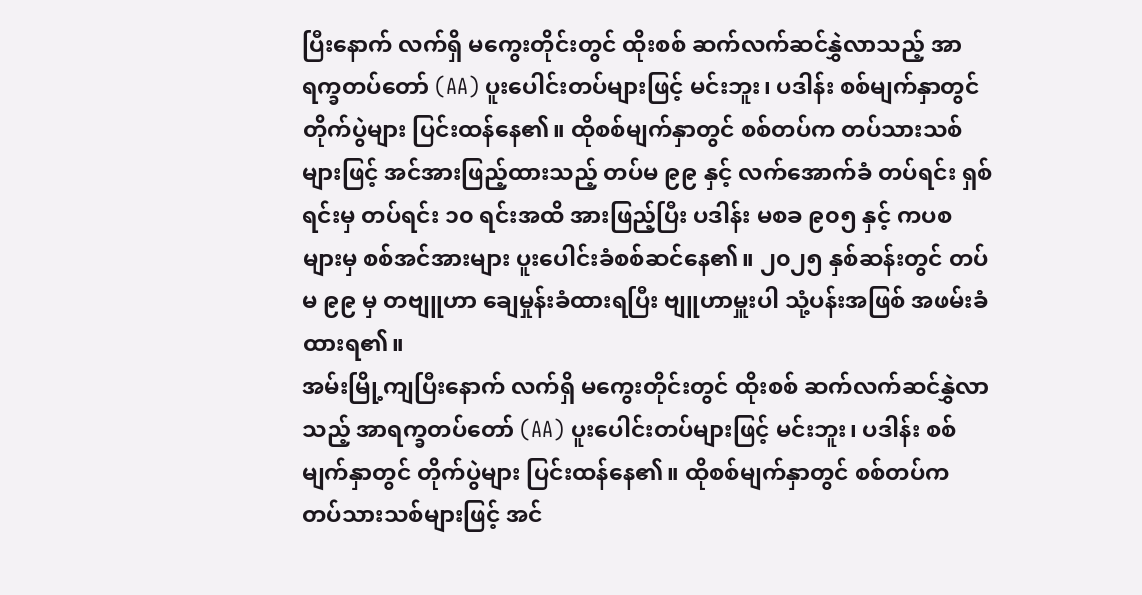ပြီးနောက် လက်ရှိ မကွေးတိုင်းတွင် ထိုးစစ် ဆက်လက်ဆင်နွှဲလာသည့် အာရက္ခတပ်တော် (AA) ပူးပေါင်းတပ်များဖြင့် မင်းဘူး၊ ပဒါန်း စစ်မျက်နှာတွင် တိုက်ပွဲများ ပြင်းထန်နေ၏။ ထိုစစ်မျက်နှာတွင် စစ်တပ်က တပ်သားသစ်များဖြင့် အင်အားဖြည့်ထားသည့် တပ်မ ၉၉ နှင့် လက်အောက်ခံ တပ်ရင်း ရှစ်ရင်းမှ တပ်ရင်း ၁၀ ရင်းအထိ အားဖြည့်ပြီး ပဒါန်း မစခ ၉၀၅ နှင့် ကပစ များမှ စစ်အင်အားများ ပူးပေါင်းခံစစ်ဆင်နေ၏။ ၂၀၂၅ နှစ်ဆန်းတွင် တပ်မ ၉၉ မှ တဗျူဟာ ချေမှုန်းခံထားရပြီး ဗျူဟာမှူးပါ သုံ့ပန်းအဖြစ် အဖမ်းခံထားရ၏။
အမ်းမြို့ကျပြီးနောက် လက်ရှိ မကွေးတိုင်းတွင် ထိုးစစ် ဆက်လက်ဆင်နွှဲလာသည့် အာရက္ခတပ်တော် (AA) ပူးပေါင်းတပ်များဖြင့် မင်းဘူး၊ ပဒါန်း စစ်မျက်နှာတွင် တိုက်ပွဲများ ပြင်းထန်နေ၏။ ထိုစစ်မျက်နှာတွင် စစ်တပ်က တပ်သားသစ်များဖြင့် အင်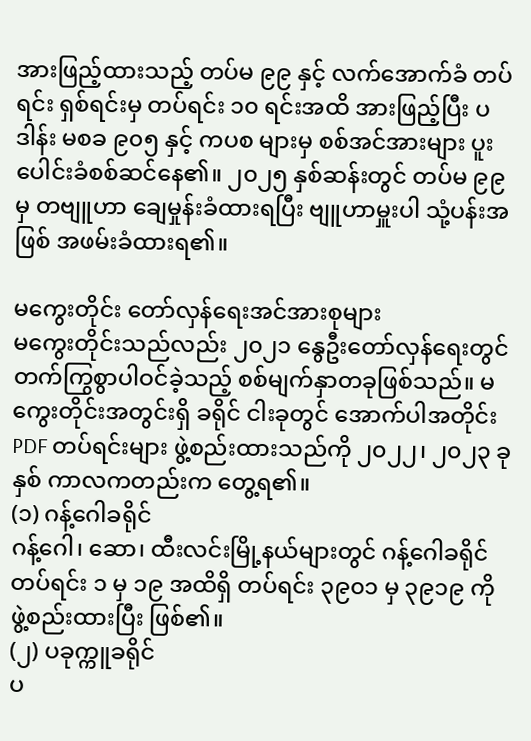အားဖြည့်ထားသည့် တပ်မ ၉၉ နှင့် လက်အောက်ခံ တပ်ရင်း ရှစ်ရင်းမှ တပ်ရင်း ၁၀ ရင်းအထိ အားဖြည့်ပြီး ပဒါန်း မစခ ၉၀၅ နှင့် ကပစ များမှ စစ်အင်အားများ ပူးပေါင်းခံစစ်ဆင်နေ၏။ ၂၀၂၅ နှစ်ဆန်းတွင် တပ်မ ၉၉ မှ တဗျူဟာ ချေမှုန်းခံထားရပြီး ဗျူဟာမှူးပါ သုံ့ပန်းအဖြစ် အဖမ်းခံထားရ၏။

မကွေးတိုင်း တော်လှန်ရေးအင်အားစုများ
မကွေးတိုင်းသည်လည်း ၂၀၂၁ နွေဦးတော်လှန်ရေးတွင် တက်ကြွစွာပါဝင်ခဲ့သည့် စစ်မျက်နှာတခုဖြစ်သည်။ မကွေးတိုင်းအတွင်းရှိ ခရိုင် ငါးခုတွင် အောက်ပါအတိုင်း PDF တပ်ရင်းများ ဖွဲ့စည်းထားသည်ကို ၂၀၂၂၊ ၂၀၂၃ ခုနှစ် ကာလကတည်းက တွေ့ရ၏။
(၁) ဂန့်ဂေါခရိုင်
ဂန့်ဂေါ၊ ဆော၊ ထီးလင်းမြို့နယ်များတွင် ဂန့်ဂေါခရိုင် တပ်ရင်း ၁ မှ ၁၉ အထိရှိ တပ်ရင်း ၃၉၀၁ မှ ၃၉၁၉ ကို ဖွဲ့စည်းထားပြီး ဖြစ်၏။
(၂) ပခုက္ကူခရိုင်
ပ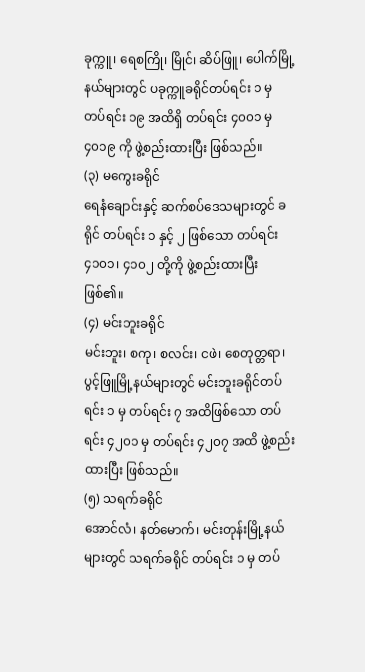ခုက္ကူ၊ ရေစကြို၊ မြိုင်၊ ဆိပ်ဖြူ၊ ပေါက်မြို့နယ်များတွင် ပခုက္ကူခရိုင်တပ်ရင်း ၁ မှ တပ်ရင်း ၁၉ အထိရှိ တပ်ရင်း ၄၀၀၁ မှ ၄၀၁၉ ကို ဖွဲ့စည်းထားပြီး ဖြစ်သည်။
(၃) မကွေးခရိုင်
ရေနံချောင်းနှင့် ဆက်စပ်ဒေသများတွင် ခရိုင် တပ်ရင်း ၁ နှင့် ၂ ဖြစ်သော တပ်ရင်း ၄၁၀၁၊ ၄၁၀၂ တို့ကို ဖွဲ့စည်းထားပြီး ဖြစ်၏။
(၄) မင်းဘူးခရိုင်
မင်းဘူး၊ စကု၊ စလင်း၊ ငဖဲ၊ စေတုတ္တရာ၊ ပွင့်ဖြူမြို့နယ်များတွင် မင်းဘူးခရိုင်တပ်ရင်း ၁ မှ တပ်ရင်း ၇ အထိဖြစ်သော တပ်ရင်း ၄၂၀၁ မှ တပ်ရင်း ၄၂၀၇ အထိ ဖွဲ့စည်းထားပြီး ဖြစ်သည်။
(၅) သရက်ခရိုင်
အောင်လံ၊ နတ်မောက်၊ မင်းတုန်းမြို့နယ်များတွင် သရက်ခရိုင် တပ်ရင်း ၁ မှ တပ်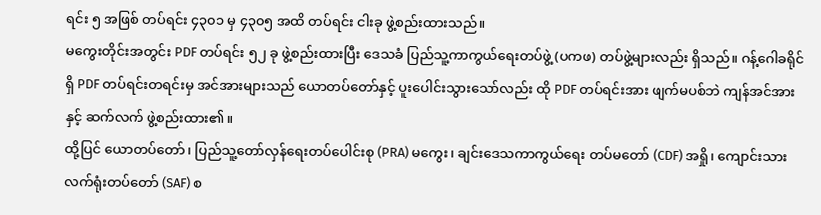ရင်း ၅ အဖြစ် တပ်ရင်း ၄၃၀၁ မှ ၄၃၀၅ အထိ တပ်ရင်း ငါးခု ဖွဲ့စည်းထားသည်။
မကွေးတိုင်းအတွင်း PDF တပ်ရင်း ၅၂ ခု ဖွဲ့စည်းထားပြီး ဒေသခံ ပြည်သူ့ကာကွယ်ရေးတပ်ဖွဲ့ (ပကဖ) တပ်ဖွဲ့များလည်း ရှိသည်။ ဂန့်ဂေါခရိုင်ရှိ PDF တပ်ရင်းတရင်းမှ အင်အားများသည် ယောတပ်တော်နှင့် ပူးပေါင်းသွားသော်လည်း ထို PDF တပ်ရင်းအား ဖျက်မပစ်ဘဲ ကျန်အင်အားနှင့် ဆက်လက် ဖွဲ့စည်းထား၏။
ထို့ပြင် ယောတပ်တော်၊ ပြည်သူ့တော်လှန်ရေးတပ်ပေါင်းစု (PRA) မကွေး၊ ချင်းဒေသကာကွယ်ရေး တပ်မတော် (CDF) အရှို၊ ကျောင်းသားလက်ရုံးတပ်တော် (SAF) စ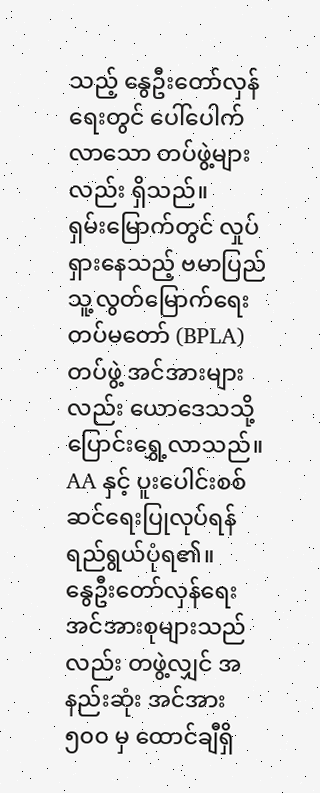သည့် နွေဦးတော်လှန်ရေးတွင် ပေါ်ပေါက်လာသော တပ်ဖွဲ့များလည်း ရှိသည်။
ရှမ်းမြောက်တွင် လှုပ်ရှားနေသည့် ဗမာပြည်သူ့လွတ်မြောက်ရေးတပ်မတော် (BPLA) တပ်ဖွဲ့ အင်အားများလည်း ယောဒေသသို့ ပြောင်းရွှေ့လာသည်။ AA နှင့် ပူးပေါင်းစစ်ဆင်ရေးပြုလုပ်ရန် ရည်ရွယ်ပုံရ၏။
နွေဦးတော်လှန်ရေး အင်အားစုများသည်လည်း တဖွဲ့လျှင် အနည်းဆုံး အင်အား ၅၀၀ မှ ထောင်ချီရှိ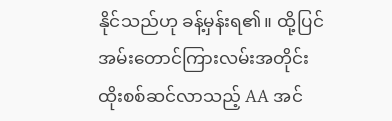နိုင်သည်ဟု ခန့်မှန်းရ၏။ ထို့ပြင် အမ်းတောင်ကြားလမ်းအတိုင်း ထိုးစစ်ဆင်လာသည့် AA အင်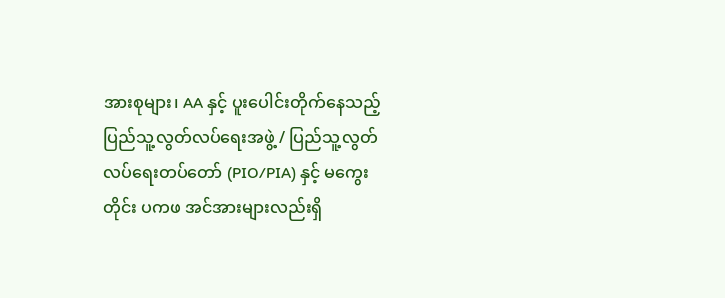အားစုများ၊ AA နှင့် ပူးပေါင်းတိုက်နေသည့် ပြည်သူ့လွတ်လပ်ရေးအဖွဲ့ / ပြည်သူ့လွတ်လပ်ရေးတပ်တော် (PIO/PIA) နှင့် မကွေးတိုင်း ပကဖ အင်အားများလည်းရှိ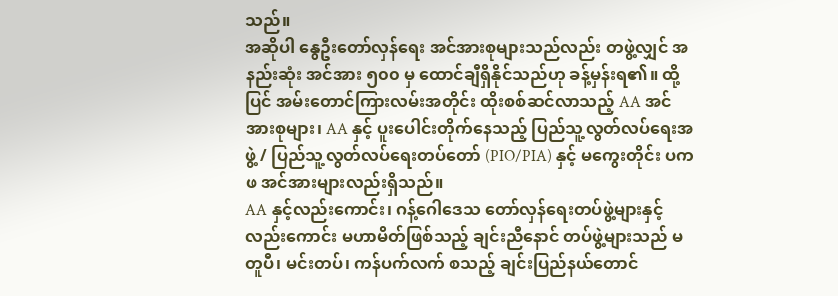သည်။
အဆိုပါ နွေဦးတော်လှန်ရေး အင်အားစုများသည်လည်း တဖွဲ့လျှင် အနည်းဆုံး အင်အား ၅၀၀ မှ ထောင်ချီရှိနိုင်သည်ဟု ခန့်မှန်းရ၏။ ထို့ပြင် အမ်းတောင်ကြားလမ်းအတိုင်း ထိုးစစ်ဆင်လာသည့် AA အင်အားစုများ၊ AA နှင့် ပူးပေါင်းတိုက်နေသည့် ပြည်သူ့လွတ်လပ်ရေးအဖွဲ့ / ပြည်သူ့လွတ်လပ်ရေးတပ်တော် (PIO/PIA) နှင့် မကွေးတိုင်း ပကဖ အင်အားများလည်းရှိသည်။
AA နှင့်လည်းကောင်း၊ ဂန့်ဂေါဒေသ တော်လှန်ရေးတပ်ဖွဲ့များနှင့်လည်းကောင်း မဟာမိတ်ဖြစ်သည့် ချင်းညီနောင် တပ်ဖွဲ့များသည် မတူပီ၊ မင်းတပ်၊ ကန်ပက်လက် စသည့် ချင်းပြည်နယ်တောင်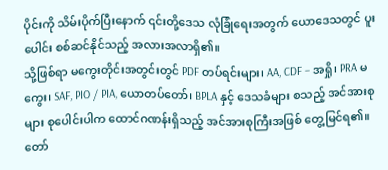ပိုင်းကို သိမ်းပိုက်ပြီးနောက် ၎င်းတို့ဒေသ လုံခြုံရေးအတွက် ယောဒေသတွင် ပူးပေါင်း စစ်ဆင်နိုင်သည့် အလားအလာရှိ၏။
သို့ဖြစ်ရာ မကွေးတိုင်းအတွင်းတွင် PDF တပ်ရင်းများ၊ AA, CDF – အရှို၊ PRA မကွေး၊ SAF, PIO / PIA, ယောတပ်တော်၊ BPLA နှင့် ဒေသခံများ စသည့် အင်အားစုများ စုပေါင်းပါက ထောင်ဂဏန်းရှိသည့် အင်အားစုကြီးအဖြစ် တွေ့မြင်ရ၏။ တော်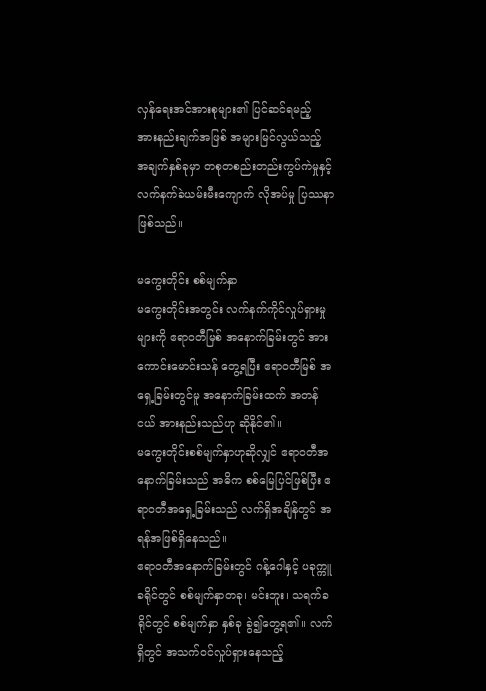လှန်ရေးအင်အားစုများ၏ ပြင်ဆင်ရမည့် အားနည်းချက်အဖြစ် အများမြင်လွယ်သည့် အချက်နှစ်ခုမှာ တစုတစည်းတည်းကွပ်ကဲမှုနှင့် လက်နက်ခဲယမ်းမီးကျောက် လိုအပ်မှု ပြဿနာဖြစ်သည်။

မကွေးတိုင်း စစ်မျက်နှာ
မကွေးတိုင်းအတွင်း လက်နက်ကိုင်လှုပ်ရှားမှုများကို ဧရာဝတီမြစ် အနောက်ခြမ်းတွင် အားကောင်းမောင်းသန် တွေ့ရပြီး ဧရာဝတီမြစ် အရှေ့ခြမ်းတွင်မူ အနောက်ခြမ်းထက် အတန်ငယ် အားနည်းသည်ဟု ဆိုနိုင်၏။
မကွေးတိုင်းစစ်မျက်နှာဟုဆိုလျှင် ဧရာဝတီအနောက်ခြမ်းသည် အဓိက စစ်မြေပြင်ဖြစ်ပြီး ဧရာဝတီအရှေ့ခြမ်းသည် လက်ရှိအချိန်တွင် အရန်အဖြစ်ရှိနေသည်။
ဧရာဝတီအနောက်ခြမ်းတွင် ဂန့်ဂေါနှင့် ပခုက္ကူခရိုင်တွင် စစ်မျက်နှာတခု၊ မင်းဘူး၊ သရက်ခရိုင်တွင် စစ်မျက်နှာ နှစ်ခု ခွဲ၍တွေ့ရ၏။ လက်ရှိတွင် အသက်ဝင်လှုပ်ရှားနေသည့်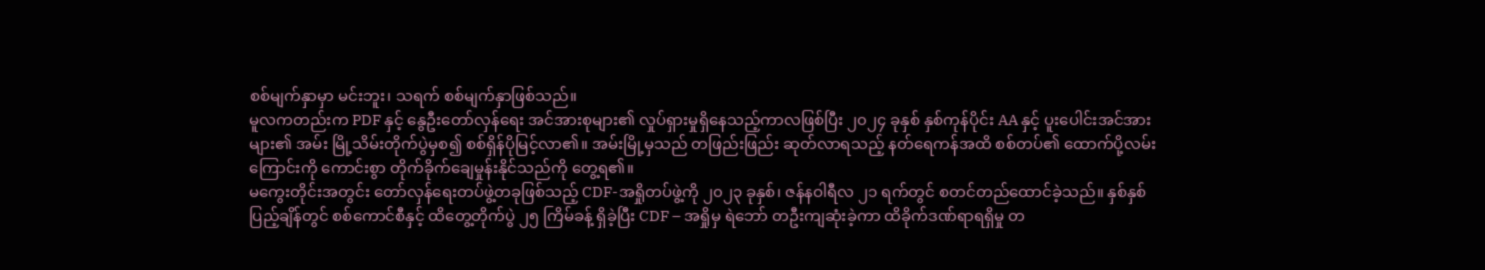စစ်မျက်နှာမှာ မင်းဘူး၊ သရက် စစ်မျက်နှာဖြစ်သည်။
မူလကတည်းက PDF နှင့် နွေဦးတော်လှန်ရေး အင်အားစုများ၏ လှုပ်ရှားမှုရှိနေသည့်ကာလဖြစ်ပြီး ၂၀၂၄ ခုနှစ် နှစ်ကုန်ပိုင်း AA နှင့် ပူးပေါင်းအင်အားများ၏ အမ်း မြို့သိမ်းတိုက်ပွဲမှစ၍ စစ်ရှိန်ပိုမြင့်လာ၏။ အမ်းမြို့မှသည် တဖြည်းဖြည်း ဆုတ်လာရသည့် နတ်ရေကန်အထိ စစ်တပ်၏ ထောက်ပို့လမ်းကြောင်းကို ကောင်းစွာ တိုက်ခိုက်ချေမှုန်းနိုင်သည်ကို တွေ့ရ၏။
မကွေးတိုင်းအတွင်း တော်လှန်ရေးတပ်ဖွဲ့တခုဖြစ်သည့် CDF-အရှိုတပ်ဖွဲ့ကို ၂၀၂၃ ခုနှစ်၊ ဇန်နဝါရီလ ၂၁ ရက်တွင် စတင်တည်ထောင်ခဲ့သည်။ နှစ်နှစ်ပြည့်ချိန်တွင် စစ်ကောင်စီနှင့် ထိတွေ့တိုက်ပွဲ ၂၅ ကြိမ်ခန့် ရှိခဲ့ပြီး CDF – အရှိုမှ ရဲဘော် တဦးကျဆုံးခဲ့ကာ ထိခိုက်ဒဏ်ရာရရှိမှု တ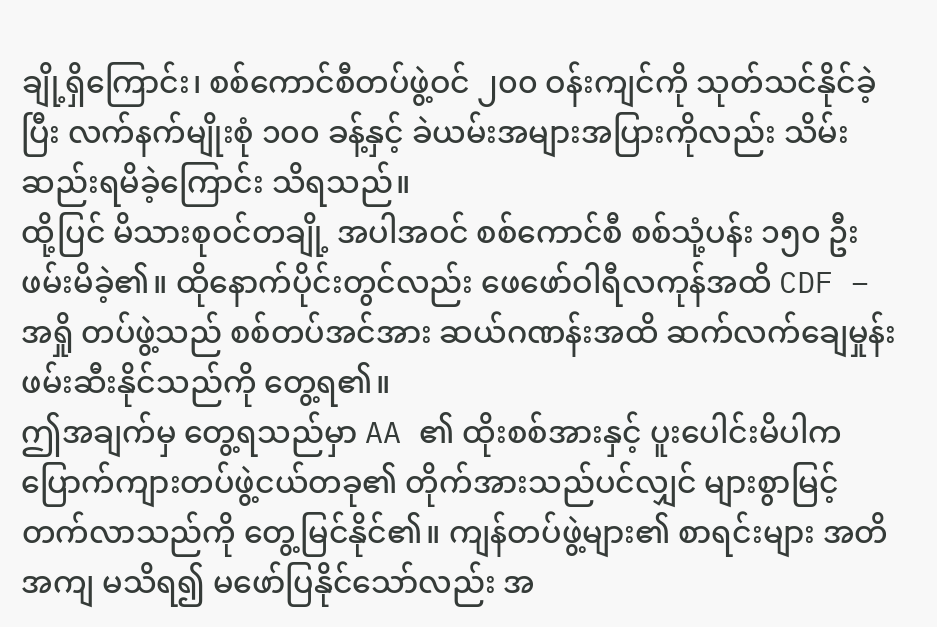ချို့ရှိကြောင်း၊ စစ်ကောင်စီတပ်ဖွဲ့ဝင် ၂၀၀ ဝန်းကျင်ကို သုတ်သင်နိုင်ခဲ့ပြီး လက်နက်မျိုးစုံ ၁၀၀ ခန့်နှင့် ခဲယမ်းအများအပြားကိုလည်း သိမ်းဆည်းရမိခဲ့ကြောင်း သိရသည်။
ထို့ပြင် မိသားစုဝင်တချို့ အပါအဝင် စစ်ကောင်စီ စစ်သုံ့ပန်း ၁၅၀ ဦး ဖမ်းမိခဲ့၏။ ထိုနောက်ပိုင်းတွင်လည်း ဖေဖော်ဝါရီလကုန်အထိ CDF – အရှို တပ်ဖွဲ့သည် စစ်တပ်အင်အား ဆယ်ဂဏန်းအထိ ဆက်လက်ချေမှုန်း ဖမ်းဆီးနိုင်သည်ကို တွေ့ရ၏။
ဤအချက်မှ တွေ့ရသည်မှာ AA ၏ ထိုးစစ်အားနှင့် ပူးပေါင်းမိပါက ပြောက်ကျားတပ်ဖွဲ့ငယ်တခု၏ တိုက်အားသည်ပင်လျှင် များစွာမြင့်တက်လာသည်ကို တွေ့မြင်နိုင်၏။ ကျန်တပ်ဖွဲ့များ၏ စာရင်းများ အတိအကျ မသိရ၍ မဖော်ပြနိုင်သော်လည်း အ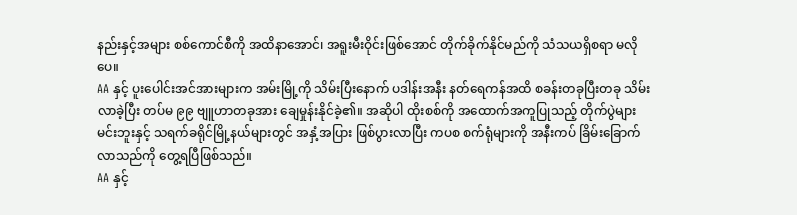နည်းနှင့်အများ စစ်ကောင်စီကို အထိနာအောင်၊ အရူးမီးဝိုင်းဖြစ်အောင် တိုက်ခိုက်နိုင်မည်ကို သံသယရှိစရာ မလိုပေ။
AA နှင့် ပူးပေါင်းအင်အားများက အမ်းမြို့ကို သိမ်းပြီးနောက် ပဒါန်းအနီး နတ်ရေကန်အထိ စခန်းတခုပြီးတခု သိမ်းလာခဲ့ပြီး တပ်မ ၉၉ ဗျူဟာတခုအား ချေမှုန်းနိုင်ခဲ့၏။ အဆိုပါ ထိုးစစ်ကို အထောက်အကူပြုသည့် တိုက်ပွဲများ မင်းဘူးနှင့် သရက်ခရိုင်မြို့နယ်များတွင် အနှံ့အပြား ဖြစ်ပွားလာပြီး ကပစ စက်ရုံများကို အနီးကပ် ခြိမ်းခြောက်လာသည်ကို တွေ့ရပြီဖြစ်သည်။
AA နှင့်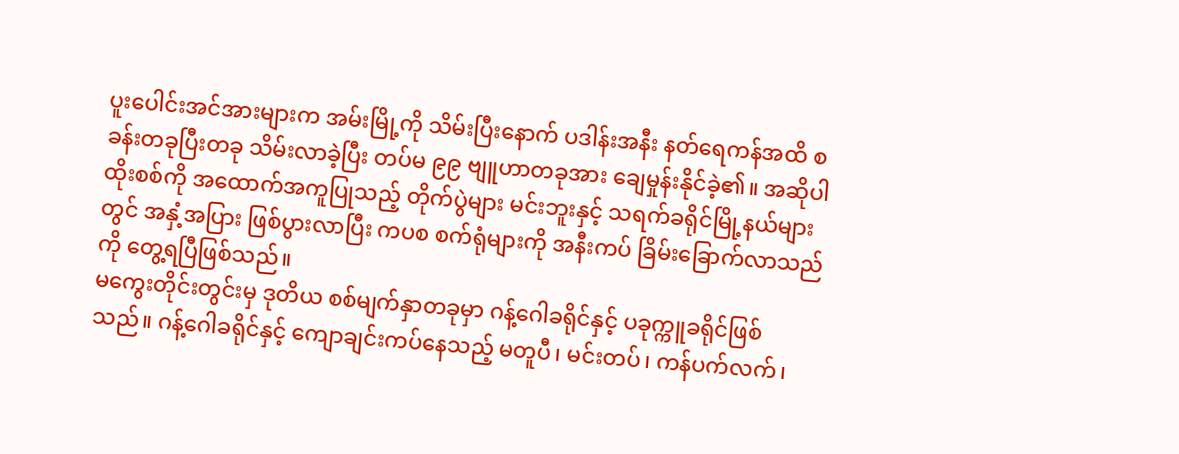ပူးပေါင်းအင်အားများက အမ်းမြို့ကို သိမ်းပြီးနောက် ပဒါန်းအနီး နတ်ရေကန်အထိ စခန်းတခုပြီးတခု သိမ်းလာခဲ့ပြီး တပ်မ ၉၉ ဗျူဟာတခုအား ချေမှုန်းနိုင်ခဲ့၏။ အဆိုပါ ထိုးစစ်ကို အထောက်အကူပြုသည့် တိုက်ပွဲများ မင်းဘူးနှင့် သရက်ခရိုင်မြို့နယ်များတွင် အနှံ့အပြား ဖြစ်ပွားလာပြီး ကပစ စက်ရုံများကို အနီးကပ် ခြိမ်းခြောက်လာသည်ကို တွေ့ရပြီဖြစ်သည်။
မကွေးတိုင်းတွင်းမှ ဒုတိယ စစ်မျက်နှာတခုမှာ ဂန့်ဂေါခရိုင်နှင့် ပခုက္ကူခရိုင်ဖြစ်သည်။ ဂန့်ဂေါခရိုင်နှင့် ကျောချင်းကပ်နေသည့် မတူပီ၊ မင်းတပ်၊ ကန်ပက်လက်၊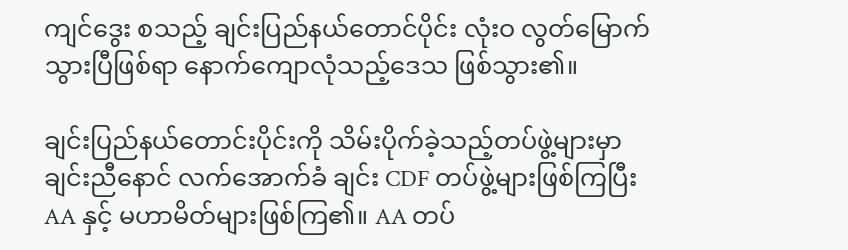ကျင်ဒွေး စသည့် ချင်းပြည်နယ်တောင်ပိုင်း လုံးဝ လွတ်မြောက်သွားပြီဖြစ်ရာ နောက်ကျောလုံသည့်ဒေသ ဖြစ်သွား၏။

ချင်းပြည်နယ်တောင်းပိုင်းကို သိမ်းပိုက်ခဲ့သည့်တပ်ဖွဲ့များမှာ ချင်းညီနောင် လက်အောက်ခံ ချင်း CDF တပ်ဖွဲ့များဖြစ်ကြပြီး AA နှင့် မဟာမိတ်များဖြစ်ကြ၏။ AA တပ်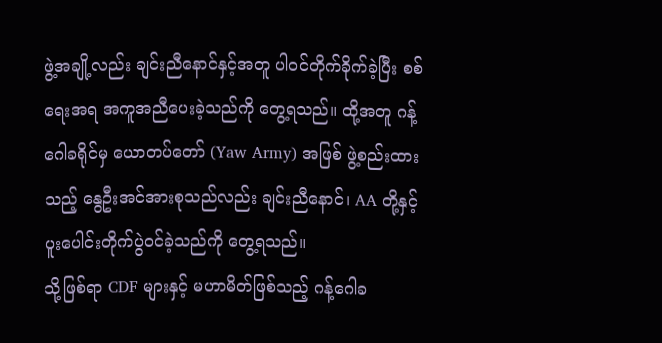ဖွဲ့အချို့လည်း ချင်းညီနောင်နှင့်အတူ ပါဝင်တိုက်ခိုက်ခဲ့ပြီး စစ်ရေးအရ အကူအညီပေးခဲ့သည်ကို တွေ့ရသည်။ ထို့အတူ ဂန့်ဂေါခရိုင်မှ ယောတပ်တော် (Yaw Army) အဖြစ် ဖွဲ့စည်းထားသည့် နွေဦးအင်အားစုသည်လည်း ချင်းညီနောင်၊ AA တို့နှင့် ပူးပေါင်းတိုက်ပွဲဝင်ခဲ့သည်ကို တွေ့ရသည်။
သို့ဖြစ်ရာ CDF များနှင့် မဟာမိတ်ဖြစ်သည့် ဂန့်ဂေါခ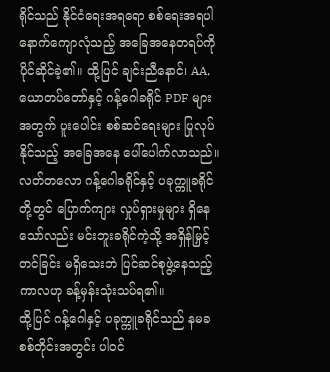ရိုင်သည် နိုင်ငံရေးအရရော စစ်ရေးအရပါ နောက်ကျောလုံသည့် အခြေအနေတရပ်ကို ပိုင်ဆိုင်ခဲ့၏။ ထို့ပြင် ချင်းညီနောင်၊ AA, ယောတပ်တော်နှင့် ဂန့်ဂေါခရိုင် PDF များအတွက် ပူးပေါင်း စစ်ဆင်ရေးများ ပြုလုပ်နိုင်သည့် အခြေအနေ ပေါ်ပေါက်လာသည်။ လတ်တလော ဂန့်ဂေါခရိုင်နှင့် ပခုက္ကူခရိုင်တို့တွင် ပြောက်ကျား လှုပ်ရှားမှုများ ရှိနေသော်လည်း မင်းဘူးခရိုင်ကဲ့သို့ အရှိန်မြှင့်တင်ခြင်း မရှိသေးဘဲ ပြင်ဆင်စုဖွဲ့နေသည့်ကာလဟု ခန့်မှန်းသုံးသပ်ရ၏။
ထို့ပြင် ဂန့်ဂေါနှင့် ပခုက္ကူခရိုင်သည် နမခ စစ်တိုင်းအတွင်း ပါဝင်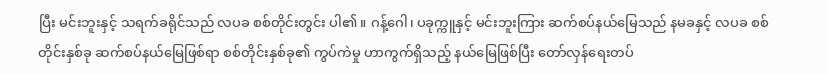ပြီး မင်းဘူးနှင့် သရက်ခရိုင်သည် လပခ စစ်တိုင်းတွင်း ပါ၏။ ဂန့်ဂေါ၊ ပခုက္ကူနှင့် မင်းဘူးကြား ဆက်စပ်နယ်မြေသည် နမခနှင့် လပခ စစ်တိုင်းနှစ်ခု ဆက်စပ်နယ်မြေဖြစ်ရာ စစ်တိုင်းနှစ်ခု၏ ကွပ်ကဲမှု ဟာကွက်ရှိသည့် နယ်မြေဖြစ်ပြီး တော်လှန်ရေးတပ်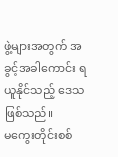ဖွဲ့များအတွက် အခွင့်အခါကောင်း ရယူနိုင်သည့် ဒေသဖြစ်သည်။
မကွေးတိုင်းစစ်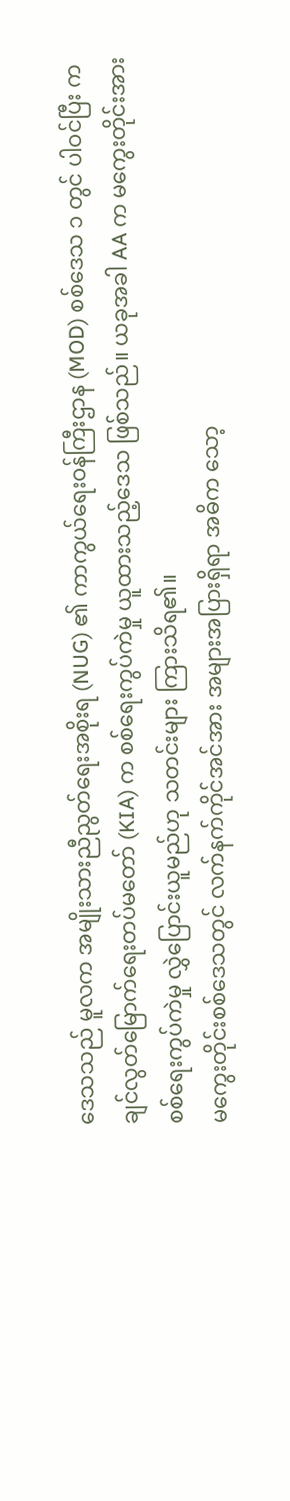ဒေသသည် မူလက အမျိုးသားညီညွတ်ရေးအစိုးရ (NUG) ၏ ကာကွယ်ရေးဝန်ကြီးဌာန (MOD) စစ်ဒေသ ၁ တွင် ပါဝင်ပြီး ကချင်လွတ်မြောက်ရေးတပ်မတော် (KIA) က စစ်ရေးကွပ်ကဲမှု ယူထားသည့်ဒေသ ဖြစ်သည်။ ယခုအခါ AA က မကွေးတိုင်းအား စစ်ရေးကွပ်ကဲမှု လွှဲပြောင်းယူမည်ဟု သတင်းများ ကြားသိရ၏။
မကွေးတိုင်းစစ်ဒေသတွင် လက်နက်ကိုင်အင်အား အများအပြားရှိရာ အဓိက သော့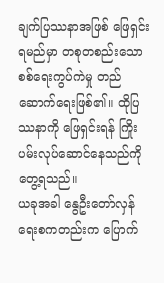ချက်ပြဿနာအဖြစ် ဖြေရှင်းရမည်မှာ တစုတစည်းသော စစ်ရေးကွပ်ကဲမှု တည်ဆောက်ရေးဖြစ်၏။ ထိုပြဿနာကို ဖြေရှင်းရန် ကြိုးပမ်းလုပ်ဆောင်နေသည်ကို တွေ့ရသည်။
ယခုအခါ နွေဦးတော်လှန်ရေးစကတည်းက ပြောက်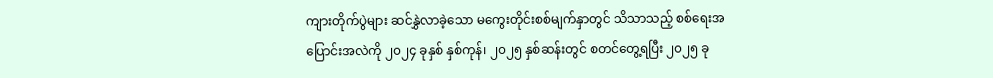ကျားတိုက်ပွဲများ ဆင်နွှဲလာခဲ့သော မကွေးတိုင်းစစ်မျက်နှာတွင် သိသာသည့် စစ်ရေးအပြောင်းအလဲကို ၂၀၂၄ ခုနှစ် နှစ်ကုန်၊ ၂၀၂၅ နှစ်ဆန်းတွင် စတင်တွေ့ရပြီး ၂၀၂၅ ခု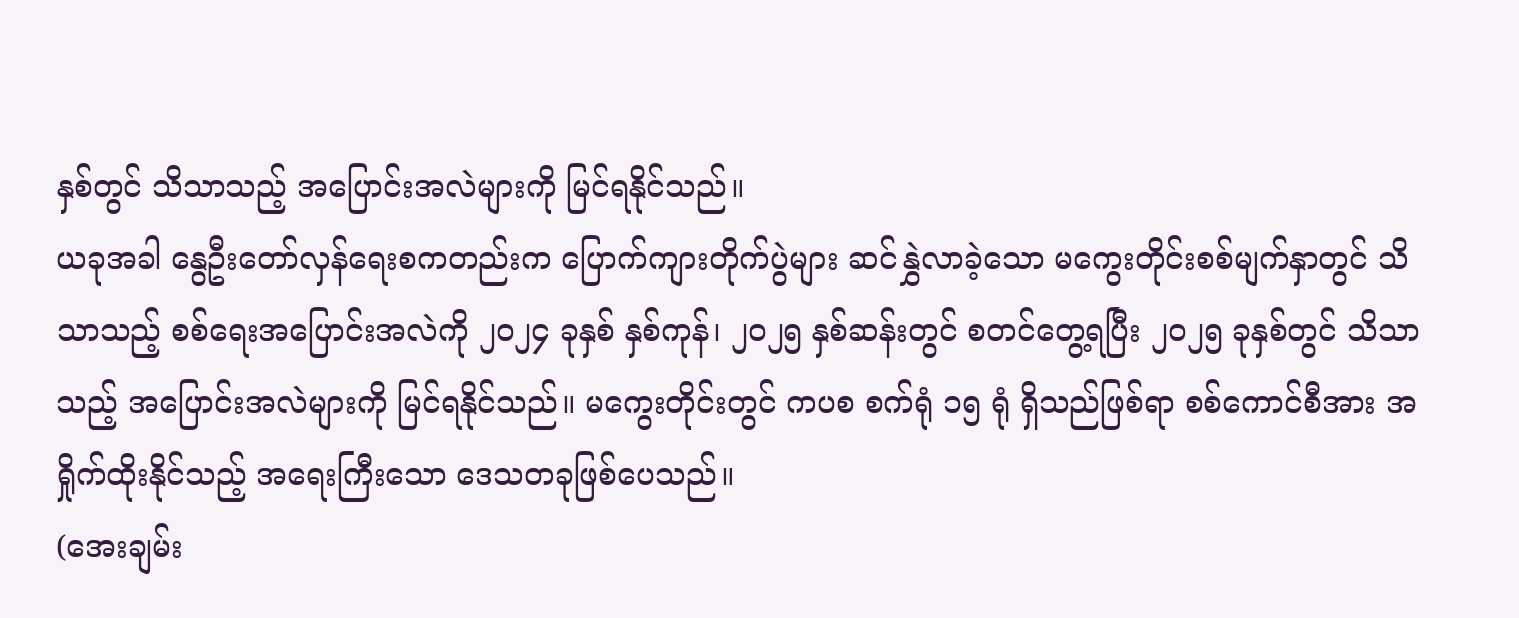နှစ်တွင် သိသာသည့် အပြောင်းအလဲများကို မြင်ရနိုင်သည်။
ယခုအခါ နွေဦးတော်လှန်ရေးစကတည်းက ပြောက်ကျားတိုက်ပွဲများ ဆင်နွှဲလာခဲ့သော မကွေးတိုင်းစစ်မျက်နှာတွင် သိသာသည့် စစ်ရေးအပြောင်းအလဲကို ၂၀၂၄ ခုနှစ် နှစ်ကုန်၊ ၂၀၂၅ နှစ်ဆန်းတွင် စတင်တွေ့ရပြီး ၂၀၂၅ ခုနှစ်တွင် သိသာသည့် အပြောင်းအလဲများကို မြင်ရနိုင်သည်။ မကွေးတိုင်းတွင် ကပစ စက်ရုံ ၁၅ ရုံ ရှိသည်ဖြစ်ရာ စစ်ကောင်စီအား အရှိုက်ထိုးနိုင်သည့် အရေးကြီးသော ဒေသတခုဖြစ်ပေသည်။
(အေးချမ်း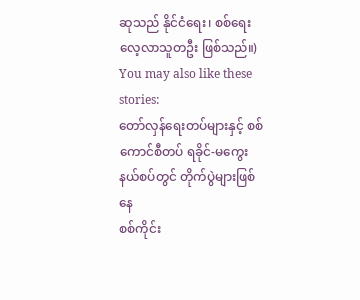ဆုသည် နိုင်ငံရေး၊ စစ်ရေး လေ့လာသူတဦး ဖြစ်သည်။)
You may also like these stories:
တော်လှန်ရေးတပ်များနှင့် စစ်ကောင်စီတပ် ရခိုင်-မကွေးနယ်စပ်တွင် တိုက်ပွဲများဖြစ်နေ
စစ်ကိုင်း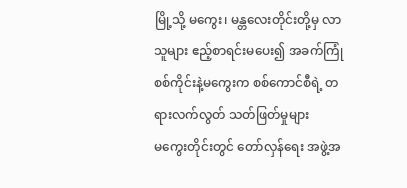မြို့သို့ မကွေး၊ မန္တလေးတိုင်းတို့မှ လာသူများ ဧည့်စာရင်းမပေး၍ အခက်ကြုံ
စစ်ကိုင်းနဲ့မကွေးက စစ်ကောင်စီရဲ့ တရားလက်လွတ် သတ်ဖြတ်မှုများ
မကွေးတိုင်းတွင် တော်လှန်ရေး အဖွဲ့အ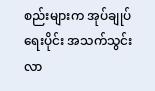စည်းများက အုပ်ချုပ်ရေးပိုင်း အသက်သွင်းလာ